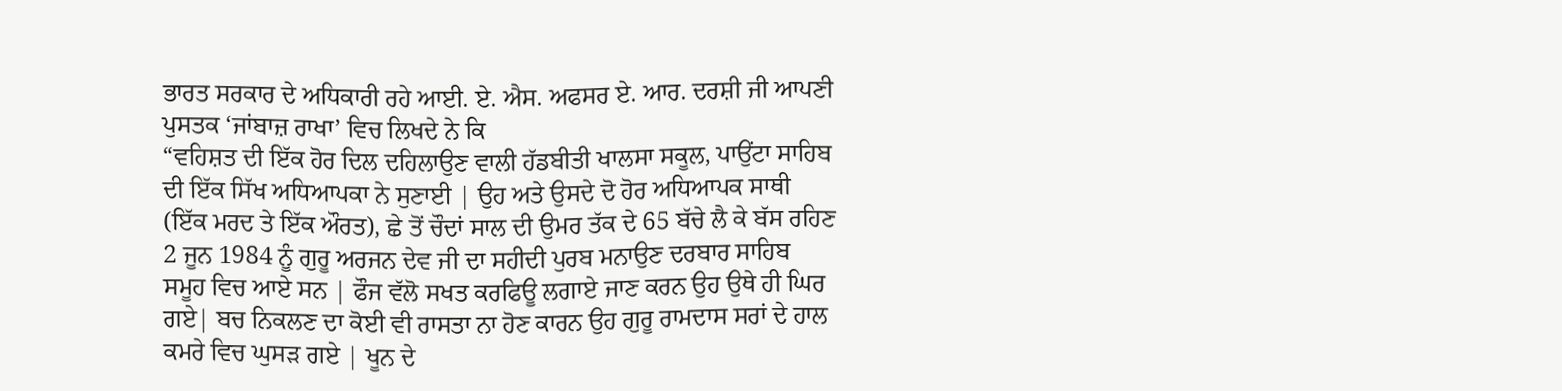ਭਾਰਤ ਸਰਕਾਰ ਦੇ ਅਧਿਕਾਰੀ ਰਹੇ ਆਈ. ਏ. ਐਸ. ਅਫਸਰ ਏ. ਆਰ. ਦਰਸ਼ੀ ਜੀ ਆਪਣੀ ਪੁਸਤਕ ‘ਜਾਂਬਾਜ਼ ਰਾਖਾ’ ਵਿਚ ਲਿਖਦੇ ਨੇ ਕਿ
“ਵਹਿਸ਼ਤ ਦੀ ਇੱਕ ਹੋਰ ਦਿਲ ਦਹਿਲਾਉਣ ਵਾਲੀ ਹੱਡਬੀਤੀ ਖਾਲਸਾ ਸਕੂਲ, ਪਾਉਂਟਾ ਸਾਹਿਬ ਦੀ ਇੱਕ ਸਿੱਖ ਅਧਿਆਪਕਾ ਨੇ ਸੁਣਾਈ | ਉਹ ਅਤੇ ਉਸਦੇ ਦੋ ਹੋਰ ਅਧਿਆਪਕ ਸਾਥੀ (ਇੱਕ ਮਰਦ ਤੇ ਇੱਕ ਔਰਤ), ਛੇ ਤੋਂ ਚੌਦਾਂ ਸਾਲ ਦੀ ਉਮਰ ਤੱਕ ਦੇ 65 ਬੱਚੇ ਲੈ ਕੇ ਬੱਸ ਰਹਿਣ 2 ਜੂਨ 1984 ਨੂੰ ਗੁਰੂ ਅਰਜਨ ਦੇਵ ਜੀ ਦਾ ਸਹੀਦੀ ਪੁਰਬ ਮਨਾਉਣ ਦਰਬਾਰ ਸਾਹਿਬ ਸਮੂਹ ਵਿਚ ਆਏ ਸਨ | ਫੌਜ ਵੱਲੋ ਸਖਤ ਕਰਫਿਊ ਲਗਾਏ ਜਾਣ ਕਰਨ ਉਹ ਉਥੇ ਹੀ ਘਿਰ ਗਏ| ਬਚ ਨਿਕਲਣ ਦਾ ਕੋਈ ਵੀ ਰਾਸਤਾ ਨਾ ਹੋਣ ਕਾਰਨ ਉਹ ਗੁਰੂ ਰਾਮਦਾਸ ਸਰਾਂ ਦੇ ਹਾਲ ਕਮਰੇ ਵਿਚ ਘੁਸੜ ਗਏ | ਖੂਨ ਦੇ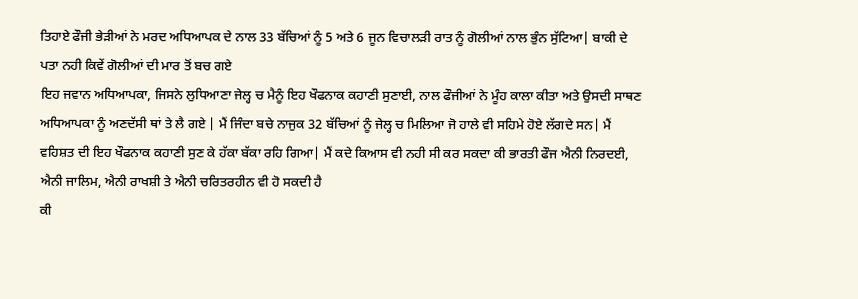ਤਿਹਾਏ ਫੌਜੀ ਭੇੜੀਆਂ ਨੇ ਮਰਦ ਅਧਿਆਪਕ ਦੇ ਨਾਲ 33 ਬੱਚਿਆਂ ਨੂੰ 5 ਅਤੇ 6 ਜੂਨ ਵਿਚਾਲੜੀ ਰਾਤ ਨੂੰ ਗੋਲੀਆਂ ਨਾਲ ਭੁੰਨ ਸੁੱਟਿਆ| ਬਾਕੀ ਦੇ ਪਤਾ ਨਹੀ ਕਿਵੇਂ ਗੋਲੀਆਂ ਦੀ ਮਾਰ ਤੋਂ ਬਚ ਗਏ
ਇਹ ਜਵਾਨ ਅਧਿਆਪਕਾ, ਜਿਸਨੇ ਲੁਧਿਆਣਾ ਜੇਲ੍ਹ ਚ ਮੈਨੂੰ ਇਹ ਖੌਫਨਾਕ ਕਹਾਣੀ ਸੁਣਾਈ, ਨਾਲ ਫੌਜੀਆਂ ਨੇ ਮੂੰਹ ਕਾਲਾ ਕੀਤਾ ਅਤੇ ਉਸਦੀ ਸਾਥਣ ਅਧਿਆਪਕਾ ਨੂੰ ਅਣਦੱਸੀ ਥਾਂ ਤੇ ਲੈ ਗਏ | ਮੈਂ ਜਿੰਦਾ ਬਚੇ ਨਾਜੁਕ 32 ਬੱਚਿਆਂ ਨੂੰ ਜੇਲ੍ਹ ਚ ਮਿਲਿਆ ਜੋ ਹਾਲੇ ਵੀ ਸਹਿਮੇ ਹੋਏ ਲੱਗਦੇ ਸਨ| ਮੈਂ ਵਹਿਸ਼ਤ ਦੀ ਇਹ ਖੌਫਨਾਕ ਕਹਾਣੀ ਸੁਣ ਕੇ ਹੱਕਾ ਬੱਕਾ ਰਹਿ ਗਿਆ| ਮੈਂ ਕਦੇ ਕਿਆਸ ਵੀ ਨਹੀ ਸੀ ਕਰ ਸਕਦਾ ਕੀ ਭਾਰਤੀ ਫੌਜ ਐਨੀ ਨਿਰਦਈ, ਐਨੀ ਜਾਲਿਮ, ਐਨੀ ਰਾਖਸ਼ੀ ਤੇ ਐਨੀ ਚਰਿਤਰਹੀਨ ਵੀ ਹੋ ਸਕਦੀ ਹੈ
ਕੀ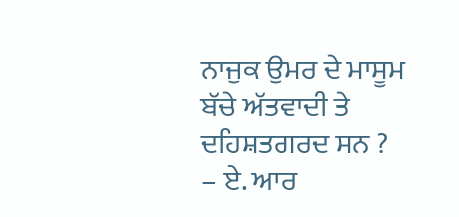ਨਾਜੁਕ ਉਮਰ ਦੇ ਮਾਸੂਮ ਬੱਚੇ ਅੱਤਵਾਦੀ ਤੇ ਦਹਿਸ਼ਤਗਰਦ ਸਨ ?
– ਏ. ਆਰ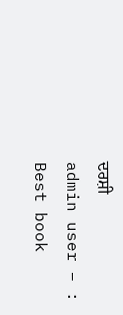ਦਰਸ਼ੀ
admin user – :
Best book